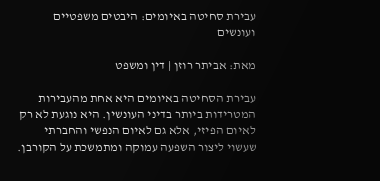עבירת סחיטה באיומים: היבטים משפטיים ועונשים

מאת: אביתר רוזן | דין ומשפט

עבירת הסחיטה באיומים היא אחת מהעבירות המטרידות ביותר בדיני העונשין. היא נוגעת לא רק לאיום הפיזי, אלא גם לאיום הנפשי והחברתי שעשוי ליצור השפעה עמוקה ומתמשכת על הקורבן.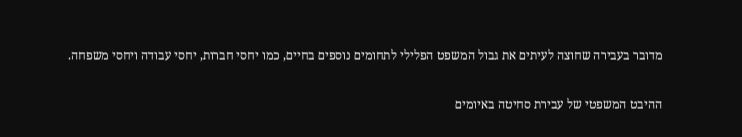מדובר בעבירה שחוצה לעיתים את גבול המשפט הפלילי לתחומים נוספים בחיים, כמו יחסי חברות, יחסי עבודה ויחסי משפחה.

ההיבט המשפטי של עבירת סחיטה באיומים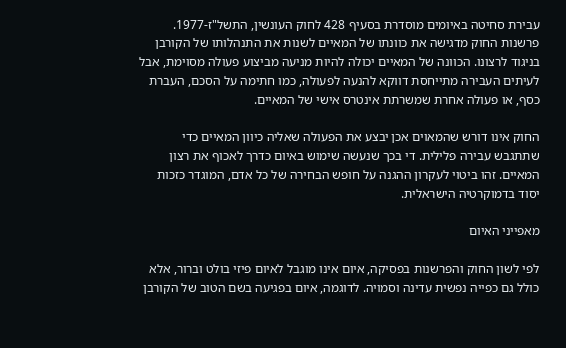עבירת סחיטה באיומים מוסדרת בסעיף 428 לחוק העונשין, התשל"ז-1977. פרשנות החוק מדגישה את כוונתו של המאיים לשנות את התנהלותו של הקורבן בניגוד לרצונו. הכוונה של המאיים יכולה להיות מניעה מביצוע פעולה מסוימת, אבל לעיתים העבירה מתייחסת דווקא להנעה לפעולה, כמו חתימה על הסכם, העברת כסף, או פעולה אחרת שמשרתת אינטרס אישי של המאיים.

החוק אינו דורש שהמאוים אכן יבצע את הפעולה שאליה כיוון המאיים כדי שתתגבש עבירה פלילית. די בכך שנעשה שימוש באיום כדרך לאכוף את רצון המאיים. זהו ביטוי לעקרון ההגנה על חופש הבחירה של כל אדם, המוגדר כזכות יסוד בדמוקרטיה הישראלית.

מאפייני האיום

לפי לשון החוק והפרשנות בפסיקה, איום אינו מוגבל לאיום פיזי בולט וברור, אלא כולל גם כפייה נפשית עדינה וסמויה. לדוגמה, איום בפגיעה בשם הטוב של הקורבן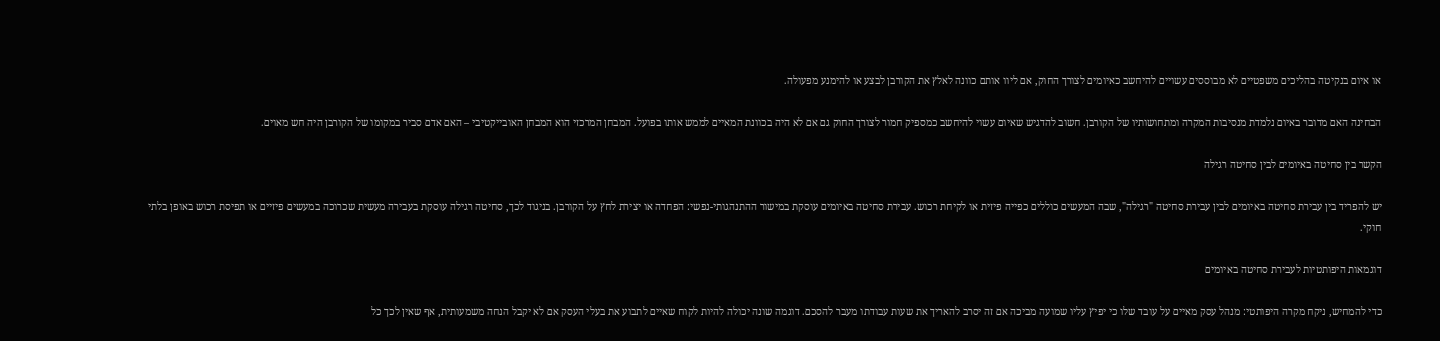או איום בנקיטה בהליכים משפטיים לא מבוססים עשויים להיחשב כאיומים לצורך החוק, אם ליוו אותם כוונה לאלץ את הקורבן לבצע או להימנע מפעולה.

הבחינה האם מדובר באיום נלמדת מנסיבות המקרה ומתחושותיו של הקורבן. חשוב להדגיש שאיום עשוי להיחשב כמספיק חמור לצורך החוק גם אם לא היה בכוונת המאיים לממש אותו בפועל. המבחן המרכזי הוא המבחן האובייקטיבי – האם אדם סביר במקומו של הקורבן היה חש מאוים.

הקשר בין סחיטה באיומים לבין סחיטה רגילה

יש להפריד בין עבירת סחיטה באיומים לבין עבירת סחיטה "רגילה", שבה המעשים כוללים כפייה פיזית או לקיחת רכוש. עבירת סחיטה באיומים עוסקת במישור ההתנהגותי-נפשי: הפחדה או יצירת לחץ על הקורבן. בניגוד לכך, סחיטה רגילה עוסקת בעבירה מעשית שכרוכה במעשים פיזיים או תפיסת רכוש באופן בלתי חוקי.

דוגמאות היפותטיות לעבירת סחיטה באיומים

כדי להמחיש, ניקח מקרה היפותטי: מנהל עסק מאיים על עובד שלו כי יפיץ עליו שמועה מביכה אם זה יסרב להאריך את שעות עבודתו מעבר להסכם. דוגמה שונה יכולה להיות לקוח שאיים לתבוע את בעלי העסק אם לא יקבל הנחה משמעותית, אף שאין לכך כל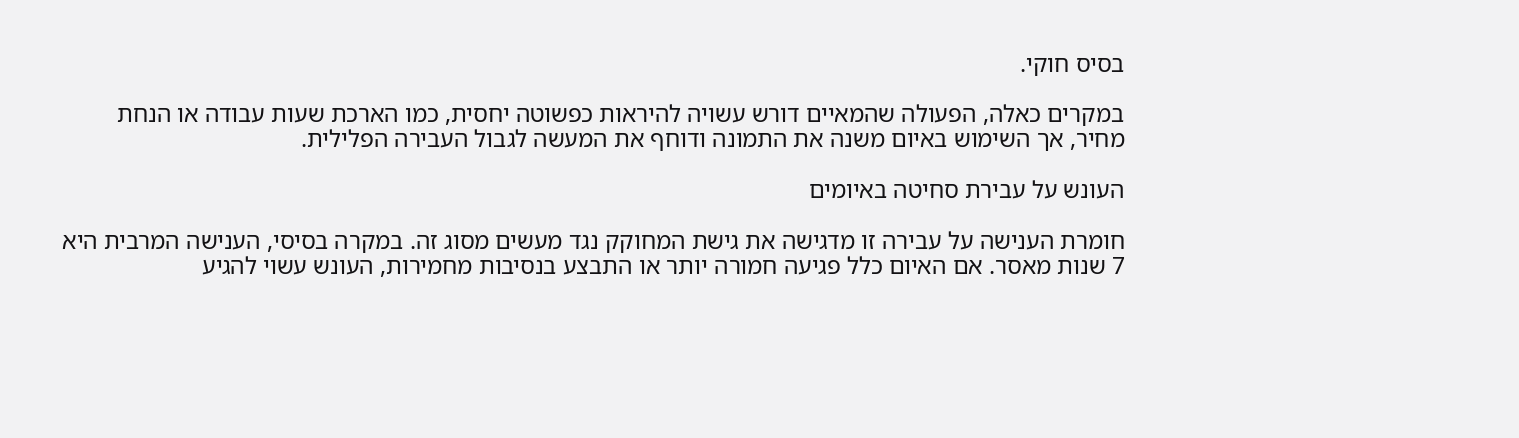בסיס חוקי.

במקרים כאלה, הפעולה שהמאיים דורש עשויה להיראות כפשוטה יחסית, כמו הארכת שעות עבודה או הנחת מחיר, אך השימוש באיום משנה את התמונה ודוחף את המעשה לגבול העבירה הפלילית.

העונש על עבירת סחיטה באיומים

חומרת הענישה על עבירה זו מדגישה את גישת המחוקק נגד מעשים מסוג זה. במקרה בסיסי, הענישה המרבית היא 7 שנות מאסר. אם האיום כלל פגיעה חמורה יותר או התבצע בנסיבות מחמירות, העונש עשוי להגיע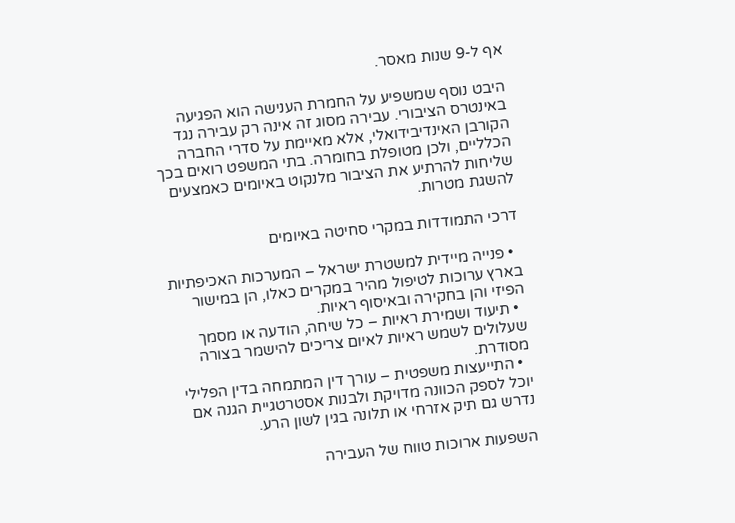אף ל-9 שנות מאסר.

היבט נוסף שמשפיע על החמרת הענישה הוא הפגיעה באינטרס הציבורי. עבירה מסוג זה אינה רק עבירה נגד הקורבן האינדיבידואלי, אלא מאיימת על סדרי החברה הכלליים, ולכן מטופלת בחומרה. בתי המשפט רואים בכך שליחות להרתיע את הציבור מלנקוט באיומים כאמצעים להשגת מטרות.

דרכי התמודדות במקרי סחיטה באיומים

  • פנייה מיידית למשטרת ישראל – המערכות האכיפתיות בארץ ערוכות לטיפול מהיר במקרים כאלו, הן במישור הפיזי והן בחקירה ובאיסוף ראיות.
  • תיעוד ושמירת ראיות – כל שיחה, הודעה או מסמך שעלולים לשמש ראיות לאיום צריכים להישמר בצורה מסודרת.
  • התייעצות משפטית – עורך דין המתמחה בדין הפלילי יוכל לספק הכוונה מדויקת ולבנות אסטרטגיית הגנה אם נדרש גם תיק אזרחי או תלונה בגין לשון הרע.

השפעות ארוכות טווח של העבירה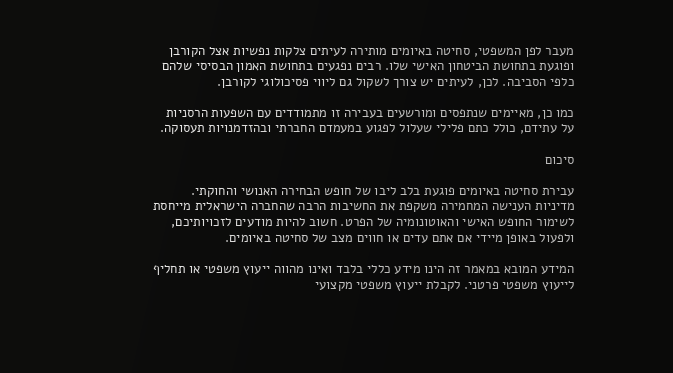מעבר לפן המשפטי, סחיטה באיומים מותירה לעיתים צלקות נפשיות אצל הקורבן ופוגעת בתחושת הביטחון האישי שלו. רבים נפגעים בתחושת האמון הבסיסי שלהם כלפי הסביבה. לכן, לעיתים יש צורך לשקול גם ליווי פסיכולוגי לקורבן.

כמו כן, מאיימים שנתפסים ומורשעים בעבירה זו מתמודדים עם השפעות הרסניות על עתידם, כולל כתם פלילי שעלול לפגוע במעמדם החברתי ובהזדמנויות תעסוקה.

סיכום

עבירת סחיטה באיומים פוגעת בלב ליבו של חופש הבחירה האנושי והחוקתי. מדיניות הענישה המחמירה משקפת את החשיבות הרבה שהחברה הישראלית מייחסת לשימור החופש האישי והאוטונומיה של הפרט. חשוב להיות מודעים לזכויותיכם, ולפעול באופן מיידי אם אתם עדים או חווים מצב של סחיטה באיומים.

המידע המובא במאמר זה הינו מידע כללי בלבד ואינו מהווה ייעוץ משפטי או תחליף לייעוץ משפטי פרטני. לקבלת ייעוץ משפטי מקצועי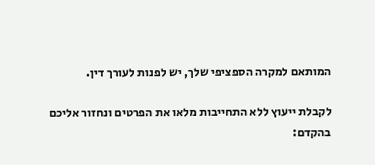המותאם למקרה הספציפי שלך, יש לפנות לעורך דין.

לקבלת ייעוץ ללא התחייבות מלאו את הפרטים ונחזור אליכם בהקדם: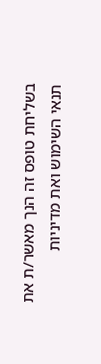בשליחת טופס זה הנך מאשר/ת את תנאי השימוש ואת מדיניות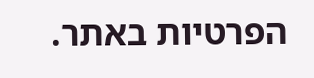הפרטיות באתר.